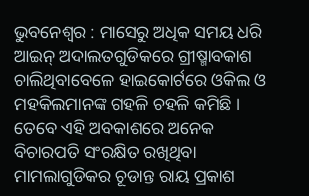ଭୁବନେଶ୍ୱର : ମାସେରୁ ଅଧିକ ସମୟ ଧରି ଆଇନ୍ ଅଦାଲତଗୁଡିକରେ ଗ୍ରୀଷ୍ମାବକାଶ ଚାଲିଥିବାବେଳେ ହାଇକୋର୍ଟରେ ଓକିଲ ଓ ମହକିଲମାନଙ୍କ ଗହଳି ଚହଳି କମିଛି । ତେବେ ଏହି ଅବକାଶରେ ଅନେକ ବିଚାରପତି ସଂରକ୍ଷିତ ରଖିଥିବା ମାମଲାଗୁଡିକର ଚୂଡାନ୍ତ ରାୟ ପ୍ରକାଶ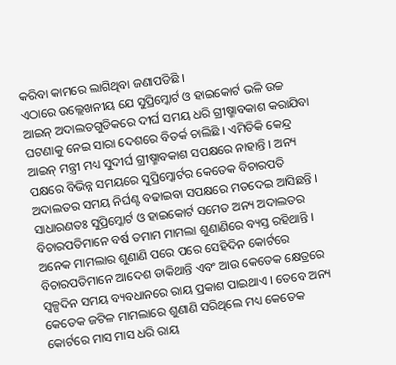କରିବା କାମରେ ଲାଗିଥିବା ଜଣାପଡିଛି ।
ଏଠାରେ ଉଲ୍ଲେଖନୀୟ ଯେ ସୁପ୍ରିମ୍କୋର୍ଟ ଓ ହାଇକୋର୍ଟ ଭଳି ଉଚ୍ଚ ଆଇନ୍ ଅଦାଲତଗୁଡିକରେ ଦୀର୍ଘ ସମୟ ଧରି ଗ୍ରୀଷ୍ମାବକାଶ କରାଯିବା ଘଟଣାକୁ ନେଇ ସାରା ଦେଶରେ ବିତର୍କ ଚାଲିଛି । ଏମିତିକି କେନ୍ଦ୍ର ଆଇନ୍ ମନ୍ତ୍ରୀ ମଧ୍ୟ ସୁଦୀର୍ଘ ଗ୍ରୀଷ୍ମାବକାଶ ସପକ୍ଷରେ ନାହାନ୍ତି । ଅନ୍ୟ ପକ୍ଷରେ ବିଭିନ୍ନ ସମୟରେ ସୁପ୍ରିମ୍କୋର୍ଟର କେତେକ ବିଚାରପତି ଅଦାଲତର ସମୟ ନିର୍ଘଣ୍ଟ ବଢାଇବା ସପକ୍ଷରେ ମତଦେଇ ଆସିଛନ୍ତି ।
ସାଧାରଣତଃ ସୁପ୍ରିମ୍କୋର୍ଟ ଓ ହାଇକୋର୍ଟ ସମେତ ଅନ୍ୟ ଅଦାଲତର ବିଚାରପତିମାନେ ବର୍ଷ ତମାମ ମାମଲା ଶୁଣାଣିରେ ବ୍ୟସ୍ତ ରହିଥାନ୍ତି । ଅନେକ ମାମଲାର ଶୁଣାଣି ପରେ ପରେ ସେହିଦିନ କୋର୍ଟରେ ବିଚାରପତିମାନେ ଆଦେଶ ଡାକିଥାନ୍ତି ଏବଂ ଆଉ କେତେକ କ୍ଷେତ୍ରରେ ସ୍ୱଳ୍ପଦିନ ସମୟ ବ୍ୟବଧାନରେ ରାୟ ପ୍ରକାଶ ପାଇଥାଏ । ତେବେ ଅନ୍ୟ କେତେକ ଜଟିଳ ମାମଲାରେ ଶୁଣାଣି ସରିଥିଲେ ମଧ୍ୟ କେତେକ କୋର୍ଟରେ ମାସ ମାସ ଧରି ରାୟ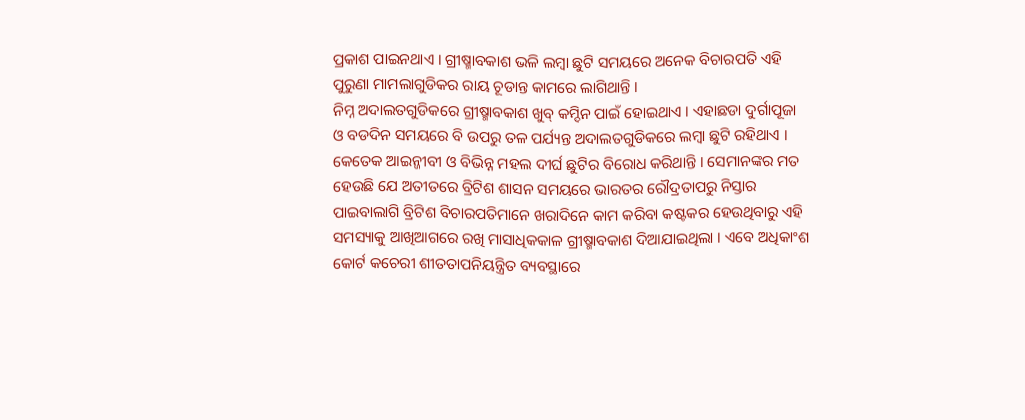ପ୍ରକାଶ ପାଇନଥାଏ । ଗ୍ରୀଷ୍ମାବକାଶ ଭଳି ଲମ୍ବା ଛୁଟି ସମୟରେ ଅନେକ ବିଚାରପତି ଏହି ପୁରୁଣା ମାମଲାଗୁଡିକର ରାୟ ଚୂଡାନ୍ତ କାମରେ ଲାଗିଥାନ୍ତି ।
ନିମ୍ନ ଅଦାଲତଗୁଡିକରେ ଗ୍ରୀଷ୍ମାବକାଶ ଖୁବ୍ କମ୍ଦିନ ପାଇଁ ହୋଇଥାଏ । ଏହାଛଡା ଦୁର୍ଗାପୂଜା ଓ ବଡଦିନ ସମୟରେ ବି ଉପରୁ ତଳ ପର୍ଯ୍ୟନ୍ତ ଅଦାଲତଗୁଡିକରେ ଲମ୍ବା ଛୁଟି ରହିଥାଏ । କେତେକ ଆଇନ୍ଜୀବୀ ଓ ବିଭିନ୍ନ ମହଲ ଦୀର୍ଘ ଛୁଟିର ବିରୋଧ କରିଥାନ୍ତି । ସେମାନଙ୍କର ମତ ହେଉଛି ଯେ ଅତୀତରେ ବ୍ରିଟିଶ ଶାସନ ସମୟରେ ଭାରତର ରୌଦ୍ରତାପରୁ ନିସ୍ତାର ପାଇବାଲାଗି ବ୍ରିଟିଶ ବିଚାରପତିମାନେ ଖରାଦିନେ କାମ କରିବା କଷ୍ଟକର ହେଉଥିବାରୁ ଏହି ସମସ୍ୟାକୁ ଆଖିଆଗରେ ରଖି ମାସାଧିକକାଳ ଗ୍ରୀଷ୍ମାବକାଶ ଦିଆଯାଇଥିଲା । ଏବେ ଅଧିକାଂଶ କୋର୍ଟ କଚେରୀ ଶୀତତାପନିୟନ୍ତ୍ରିତ ବ୍ୟବସ୍ଥାରେ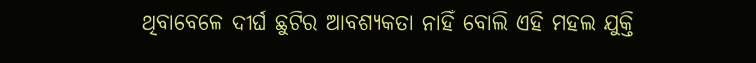ଥିବାବେଳେ ଦୀର୍ଘ ଛୁଟିର ଆବଶ୍ୟକତା ନାହିଁ ବୋଲି ଏହି ମହଲ ଯୁକ୍ତି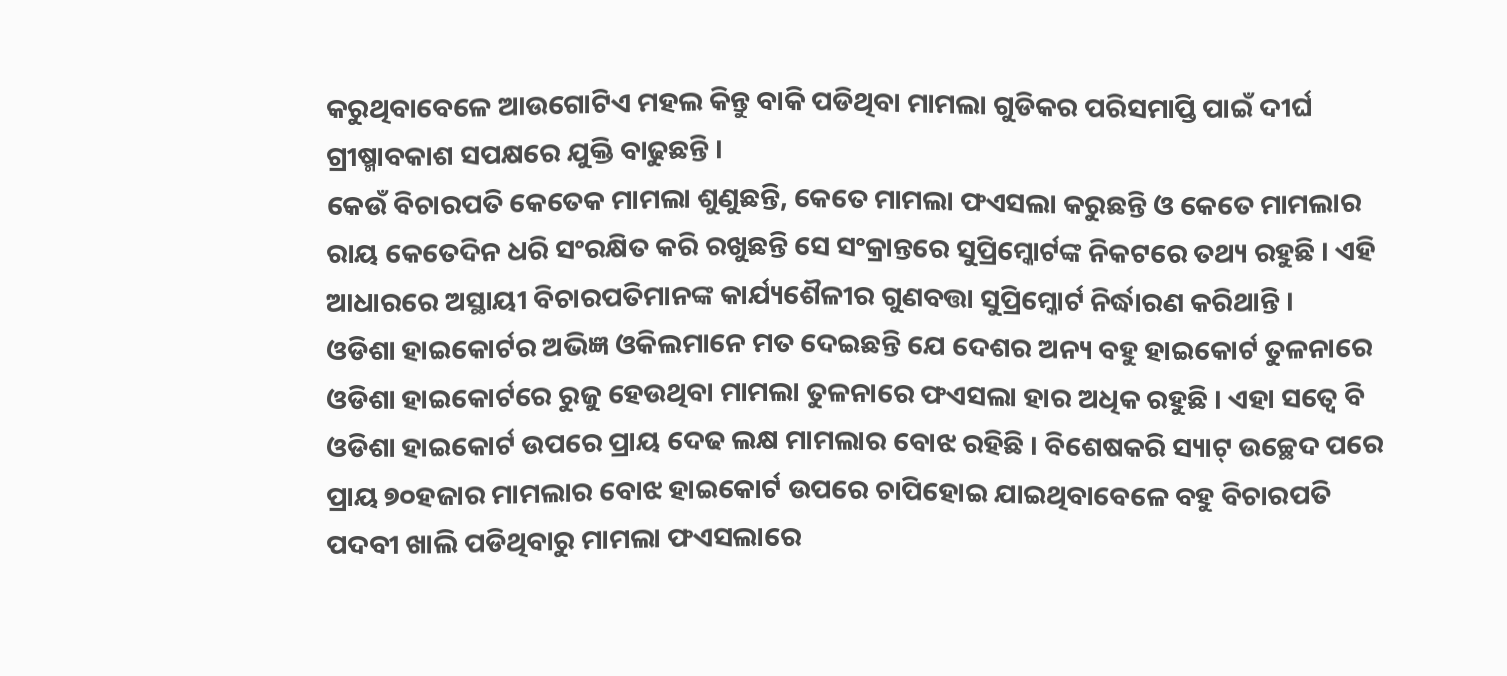କରୁଥିବାବେଳେ ଆଉଗୋଟିଏ ମହଲ କିନ୍ତୁ ବାକି ପଡିଥିବା ମାମଲା ଗୁଡିକର ପରିସମାପ୍ତି ପାଇଁ ଦୀର୍ଘ ଗ୍ରୀଷ୍ମାବକାଶ ସପକ୍ଷରେ ଯୁକ୍ତି ବାଢୁଛନ୍ତି ।
କେଉଁ ବିଚାରପତି କେତେକ ମାମଲା ଶୁଣୁଛନ୍ତି, କେତେ ମାମଲା ଫଏସଲା କରୁଛନ୍ତି ଓ କେତେ ମାମଲାର ରାୟ କେତେଦିନ ଧରି ସଂରକ୍ଷିତ କରି ରଖୁଛନ୍ତି ସେ ସଂକ୍ରାନ୍ତରେ ସୁପ୍ରିମ୍କୋର୍ଟଙ୍କ ନିକଟରେ ତଥ୍ୟ ରହୁଛି । ଏହି ଆଧାରରେ ଅସ୍ଥାୟୀ ବିଚାରପତିମାନଙ୍କ କାର୍ଯ୍ୟଶୈଳୀର ଗୁଣବତ୍ତା ସୁପ୍ରିମ୍କୋର୍ଟ ନିର୍ଦ୍ଧାରଣ କରିଥାନ୍ତି ।
ଓଡିଶା ହାଇକୋର୍ଟର ଅଭିଜ୍ଞ ଓକିଲମାନେ ମତ ଦେଇଛନ୍ତି ଯେ ଦେଶର ଅନ୍ୟ ବହୁ ହାଇକୋର୍ଟ ତୁଳନାରେ ଓଡିଶା ହାଇକୋର୍ଟରେ ରୁଜୁ ହେଉଥିବା ମାମଲା ତୁଳନାରେ ଫଏସଲା ହାର ଅଧିକ ରହୁଛି । ଏହା ସତ୍ୱେ ବି ଓଡିଶା ହାଇକୋର୍ଟ ଉପରେ ପ୍ରାୟ ଦେଢ ଲକ୍ଷ ମାମଲାର ବୋଝ ରହିଛି । ବିଶେଷକରି ସ୍ୟାଟ୍ ଉଚ୍ଛେଦ ପରେ ପ୍ରାୟ ୭୦ହଜାର ମାମଲାର ବୋଝ ହାଇକୋର୍ଟ ଉପରେ ଚାପିହୋଇ ଯାଇଥିବାବେଳେ ବହୁ ବିଚାରପତି ପଦବୀ ଖାଲି ପଡିଥିବାରୁ ମାମଲା ଫଏସଲାରେ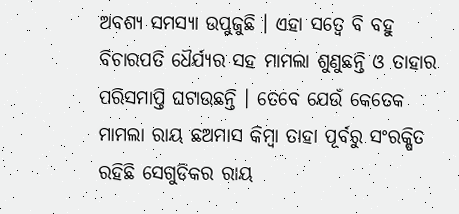ଅବଶ୍ୟ ସମସ୍ୟା ଉପୁଜୁଛି । ଏହା ସତ୍ୱେ ବି ବହୁ ବିଚାରପତି ଧୈର୍ଯ୍ୟର ସହ ମାମଲା ଶୁଣୁଛନ୍ତି ଓ ତାହାର ପରିସମାପ୍ତି ଘଟାଉଛନ୍ତି । ତେବେ ଯେଉଁ କେତେକ ମାମଲା ରାୟ ଛଅମାସ କିମ୍ବା ତାହା ପୂର୍ବରୁ ସଂରକ୍ଷିତ ରହିଛି ସେଗୁଡିକର ରାୟ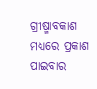ଗ୍ରୀଷ୍ମାବକାଶ ମଧ୍ୟରେ ପ୍ରକାଶ ପାଇବାର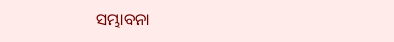ସମ୍ଭାବନା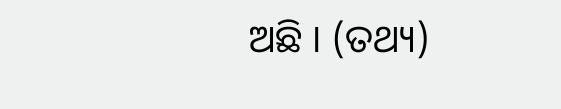ଅଛି । (ତଥ୍ୟ)